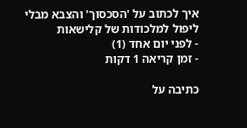איך לכתוב על 'הסכסוך' והצבא מבלי ליפול למלכודות של קלישאות
- לפני יום אחד (1)
- זמן קריאה 1 דקות

כתיבה על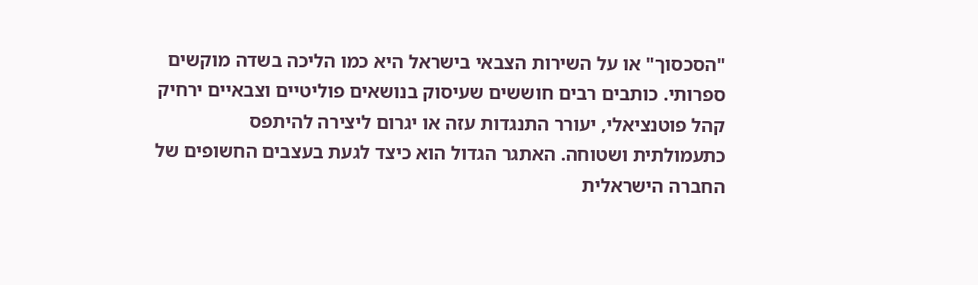"הסכסוך" או על השירות הצבאי בישראל היא כמו הליכה בשדה מוקשים ספרותי. כותבים רבים חוששים שעיסוק בנושאים פוליטיים וצבאיים ירחיק קהל פוטנציאלי, יעורר התנגדות עזה או יגרום ליצירה להיתפס כתעמולתית ושטוחה. האתגר הגדול הוא כיצד לגעת בעצבים החשופים של החברה הישראלית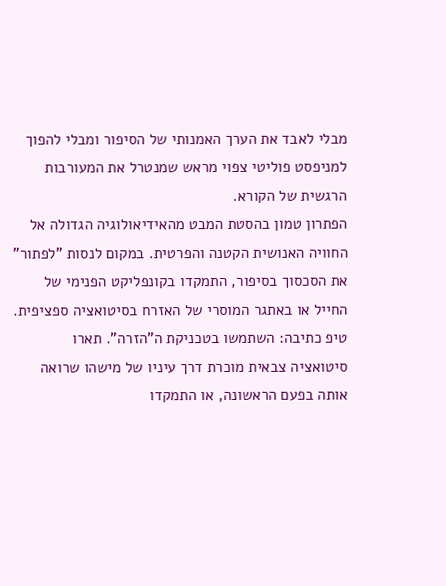מבלי לאבד את הערך האמנותי של הסיפור ומבלי להפוך למניפסט פוליטי צפוי מראש שמנטרל את המעורבות הרגשית של הקורא.
הפתרון טמון בהסטת המבט מהאידיאולוגיה הגדולה אל החוויה האנושית הקטנה והפרטית. במקום לנסות "לפתור" את הסכסוך בסיפור, התמקדו בקונפליקט הפנימי של החייל או באתגר המוסרי של האזרח בסיטואציה ספציפית. טיפ כתיבה: השתמשו בטכניקת ה"הזרה". תארו סיטואציה צבאית מוכרת דרך עיניו של מישהו שרואה אותה בפעם הראשונה, או התמקדו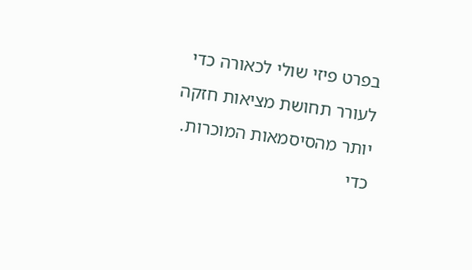בפרט פיזי שולי לכאורה כדי לעורר תחושת מציאות חזקה יותר מהסיסמאות המוכרות.
כדי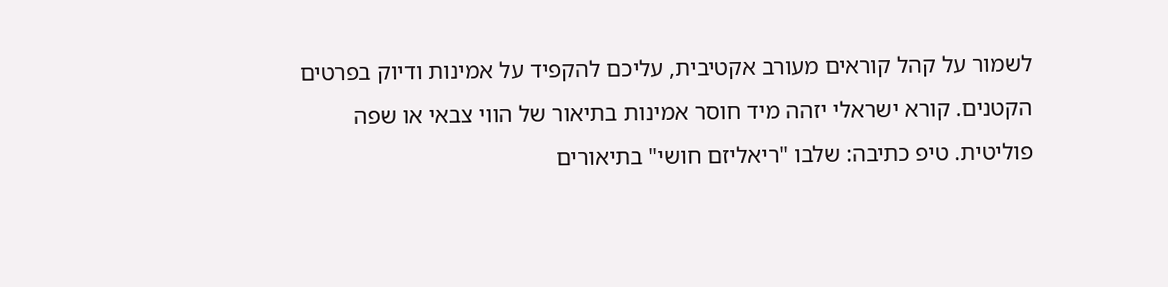לשמור על קהל קוראים מעורב אקטיבית, עליכם להקפיד על אמינות ודיוק בפרטים הקטנים. קורא ישראלי יזהה מיד חוסר אמינות בתיאור של הווי צבאי או שפה פוליטית. טיפ כתיבה: שלבו "ריאליזם חושי" בתיאורים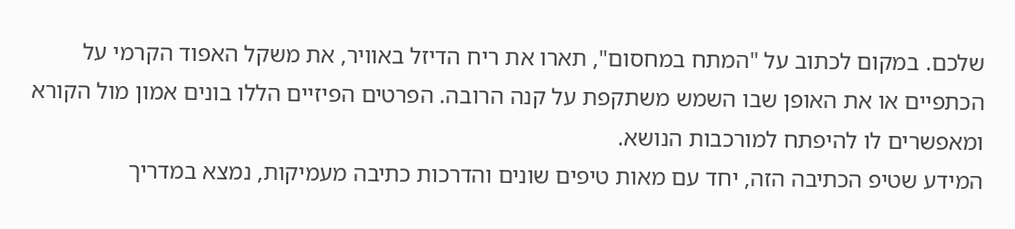שלכם. במקום לכתוב על "המתח במחסום", תארו את ריח הדיזל באוויר, את משקל האפוד הקרמי על הכתפיים או את האופן שבו השמש משתקפת על קנה הרובה. הפרטים הפיזיים הללו בונים אמון מול הקורא ומאפשרים לו להיפתח למורכבות הנושא.
המידע שטיפ הכתיבה הזה, יחד עם מאות טיפים שונים והדרכות כתיבה מעמיקות, נמצא במדריך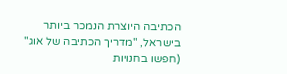הכתיבה היוצרת הנמכר ביותר בישראל, "מדריך הכתיבה של אוג" (חפשו בחנויות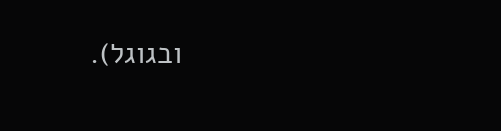ובגוגל).